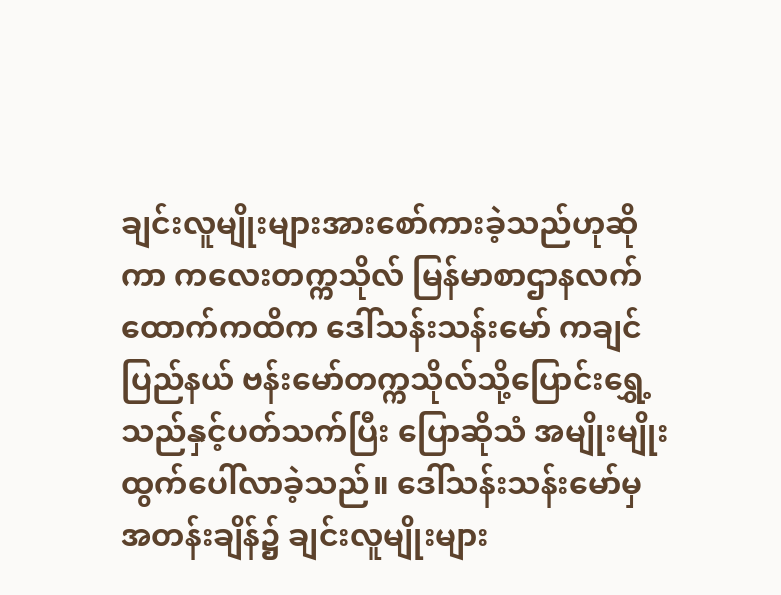ချင်းလူမျိုးများအားစော်ကားခဲ့သည်ဟုဆိုကာ ကလေးတက္ကသိုလ် မြန်မာစာဌာနလက်ထောက်ကထိက ဒေါ်သန်းသန်းမော် ကချင်ပြည်နယ် ဗန်းမော်တက္ကသိုလ်သို့ပြောင်းရွှေ့သည်နှင့်ပတ်သက်ပြီး ပြောဆိုသံ အမျိုးမျိုးထွက်ပေါ်လာခဲ့သည်။ ဒေါ်သန်းသန်းမော်မှ အတန်းချိန်၌ ချင်းလူမျိုးများ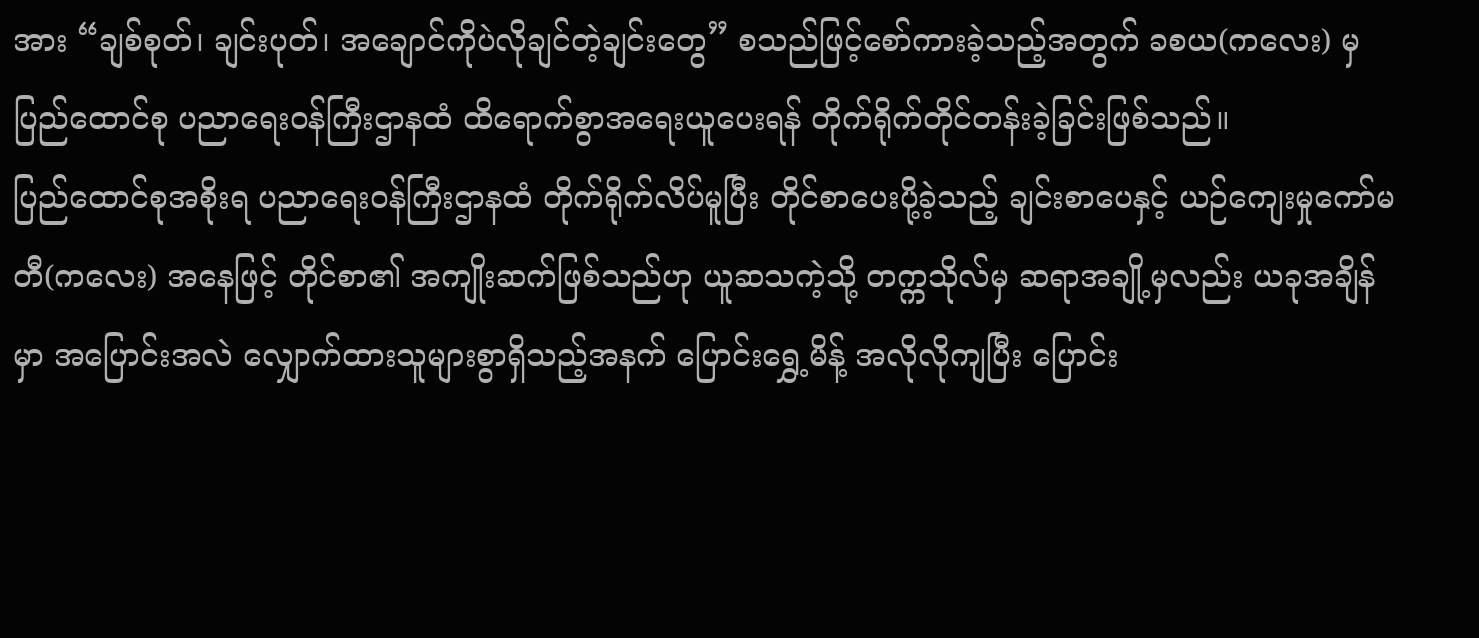အား “ချစ်စုတ်၊ ချင်းပုတ်၊ အချောင်ကိုပဲလိုချင်တဲ့ချင်းတွေ” စသည်ဖြင့်စော်ကားခဲ့သည့်အတွက် ခစယ(ကလေး) မှ ပြည်ထောင်စု ပညာရေးဝန်ကြီးဌာနထံ ထိရောက်စွာအရေးယူပေးရန် တိုက်ရိုက်တိုင်တန်းခဲ့ခြင်းဖြစ်သည်။
ပြည်ထောင်စုအစိုးရ ပညာရေးဝန်ကြီးဌာနထံ တိုက်ရိုက်လိပ်မူပြီး တိုင်စာပေးပို့ခဲ့သည့် ချင်းစာပေနှင့် ယဉ်ကျေးမှုကော်မတီ(ကလေး) အနေဖြင့် တိုင်စာ၏ အကျိုးဆက်ဖြစ်သည်ဟု ယူဆသကဲ့သို့ တက္ကသိုလ်မှ ဆရာအချို့မှလည်း ယခုအချိန်မှာ အပြောင်းအလဲ လျှောက်ထားသူများစွာရှိသည့်အနက် ပြောင်းရွှေ့မိန့် အလိုလိုကျပြီး ပြောင်း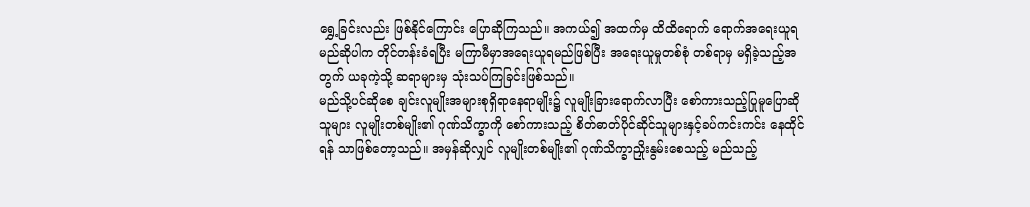ရွှေ့ခြင်းလည်း ဖြစ်နိုင်ကြောင်း ပြောဆိုကြသည်။ အကယ်၍ အထက်မှ ထိထိရောက် ရောက်အရေးယူရမည်ဆိုပါက တိုင်တန်းခံရပြီး မကြာမီမှာအရေးယူရမည်ဖြစ်ပြီး အရေးယူမှုတစ်စုံ တစ်ရာမှ မရှိခဲ့သည့်အတွက် ယခုကဲ့သို့ ဆရာများမှ သုံးသပ်ကြခြင်းဖြစ်သည်။
မည်သို့ပင်ဆိုစေ ချင်းလူမျိုးအများစုရှိရာနေရာမျိုး၌ လူမျိုးခြားရောက်လာပြီး စော်ကားသည့်ပြုမူပြောဆို သူများ လူမျိုးတစ်မျိုး၏ ဂုဏ်သိက္ခာကို စော်ကားသည့် စိတ်ဓာတ်ပိုင်ဆိုင်သူများနှင့်ခပ်ကင်းကင်း နေထိုင်ရန် သာဖြစ်တော့သည်။ အမှန်ဆိုလျှင် လူမျိုးတစ်မျိုး၏ ဂုဏ်သိက္ခာညှိုးနွမ်းစေသည့် မည်သည့်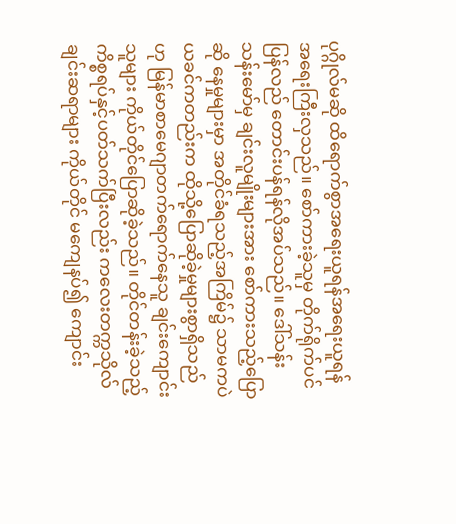ပုဂ္ဂိုလ်မဆို ထိရောက်စွာအရေးယူရန်အရေးယူရန် အရေးကြီးလှသည်။ စော်ကားခဲ့သူမှ တိုက်ရိုက်ပင်ပြန်လည် တောင်းပန်ရန်လိုအပ်သည်။ ဒေါ်သန်းသန်းမော်မှ ချင်းလူမျိုးများအား စော်ကားသည့်ပြောဆို နေမှုများမှာ အတိုင်ခံရသည့်အကြိမ်၌ သာမကပဲ ယခင်ကတည်းက ထိုသို့ပြောဆိုခဲ့မှုများစွာရှိသည်ဟု မြန်မာစာမေဂျာတက်ရောက်နေသူ ချင်းကျောင်းသူများ ကိုယ်တိုင်ပြောဆိုခဲ့သည်။ တိုင်တန်းခဲ့သည့်ကိစ္စရပ်နှင့်ပတ်သက်ပြီးလည်း ကလေးတက္ကသိုလ် ချင်းဆရာများ ကိုယ်တိုင် မကျေနပ်၍ ကျောင်း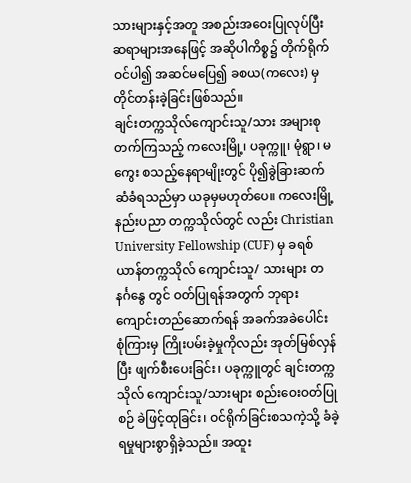သားများနှင့်အတူ အစည်းအဝေးပြုလုပ်ပြီး ဆရာများအနေဖြင့် အဆိုပါကိစ္စ၌ တိုက်ရိုက်ဝင်ပါ၍ အဆင်မပြေ၍ ခစယ(ကလေး) မှတိုင်တန်းခဲ့ခြင်းဖြစ်သည်။
ချင်းတက္ကသိုလ်ကျောင်းသူ/သား အများစုတက်ကြသည့် ကလေးမြို့၊ ပခုက္ကူ၊ မုံရွာ၊ မကွေး စသည့်နေရာမျိုးတွင် ပို၍ခွဲခြားဆက်ဆံခံရသည်မှာ ယခုမှမဟုတ်ပေ။ ကလေးမြို့ နည်းပညာ တက္ကသိုလ်တွင် လည်း Christian University Fellowship (CUF) မှ ခရစ်ယာန်တက္ကသိုလ် ကျောင်းသူ/ သားများ တနင်္ဂနွေ တွင် ဝတ်ပြုရန်အတွက် ဘုရားကျောင်းတည်ဆောက်ရန် အခက်အခဲပေါင်း စုံကြားမှ ကြိုးပမ်းခဲ့မှုကိုလည်း အုတ်မြစ်လှန်ပြီး ဖျက်စီးပေးခြင်း၊ ပခုက္ကူတွင် ချင်းတက္ကသိုလ် ကျောင်းသူ/သားများ စည်းဝေးဝတ်ပြုစဉ် ခဲဖြင့်ထုခြင်း၊ ဝင်ရိုက်ခြင်းစသကဲ့သို့ ခံခဲ့ရမှုများစွာရှိခဲ့သည်။ အထူး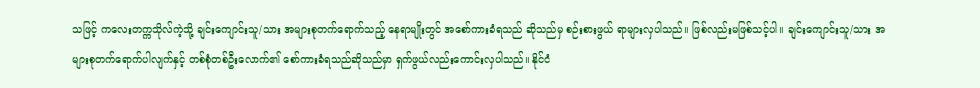သဖြင့် ကလေးတက္ကသိုလ်ကဲ့သို့ ချင်းကျောင်းသူ/သား အများစုတက်ရောက်သည့် နေရာမျိုးတွင် အစော်ကားခံရသည် ဆိုသည်မှ စဉ်းစားဖွယ် ရာများလှပါသည်။ ဖြစ်လည်းမဖြစ်သင့်ပါ။ ချင်းကျောင်းသူ/သား အများစုတက်ရောက်ပါလျက်နှင့် တစ်စုံတစ်ဦးလောက်၏ စော်ကားခံရသည်ဆိုသည်မှာ ရှက်ဖွယ်လည်းကောင်းလှပါသည်။ နိုင်ငံ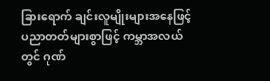ခြားရောက် ချင်းလူမျိုးများအနေဖြင့် ပညာတတ်များစွာဖြင့် ကမ္ဘာအလယ်တွင် ဂုဏ်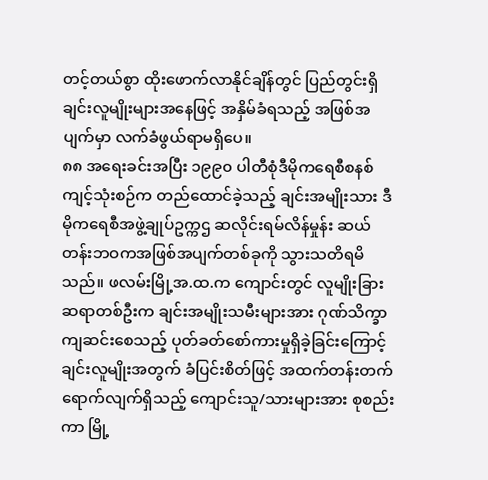တင့်တယ်စွာ ထိုးဖောက်လာနိုင်ချိန်တွင် ပြည်တွင်းရှိ ချင်းလူမျိုးများအနေဖြင့် အနှိမ်ခံရသည့် အဖြစ်အပျက်မှာ လက်ခံဖွယ်ရာမရှိပေ။
၈၈ အရေးခင်းအပြီး ၁၉၉၀ ပါတီစုံဒီမိုကရေစီစနစ်ကျင့်သုံးစဉ်က တည်ထောင်ခဲ့သည့် ချင်းအမျိုးသား ဒီမိုကရေစီအဖွဲ့ချုပ်ဥက္ကဌ ဆလိုင်းရမ်လိန်မှုန်း ဆယ်တန်းဘဝကအဖြစ်အပျက်တစ်ခုကို သွားသတိရမိသည်။ ဖလမ်းမြို့အ.ထ.က ကျောင်းတွင် လူမျိုးခြားဆရာတစ်ဦးက ချင်းအမျိုးသမီးများအား ဂုဏ်သိက္ခာကျဆင်းစေသည့် ပုတ်ခတ်စော်ကားမှုရှိခဲ့ခြင်းကြောင့် ချင်းလူမျိုးအတွက် ခံပြင်းစိတ်ဖြင့် အထက်တန်းတက်ရောက်လျက်ရှိသည့် ကျောင်းသူ/သားများအား စုစည်းကာ မြို့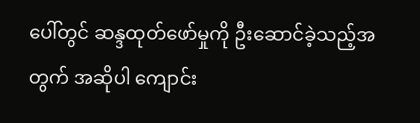ပေါ်တွင် ဆန္ဒထုတ်ဖော်မှုကို ဦးဆောင်ခဲ့သည့်အတွက် အဆိုပါ ကျောင်း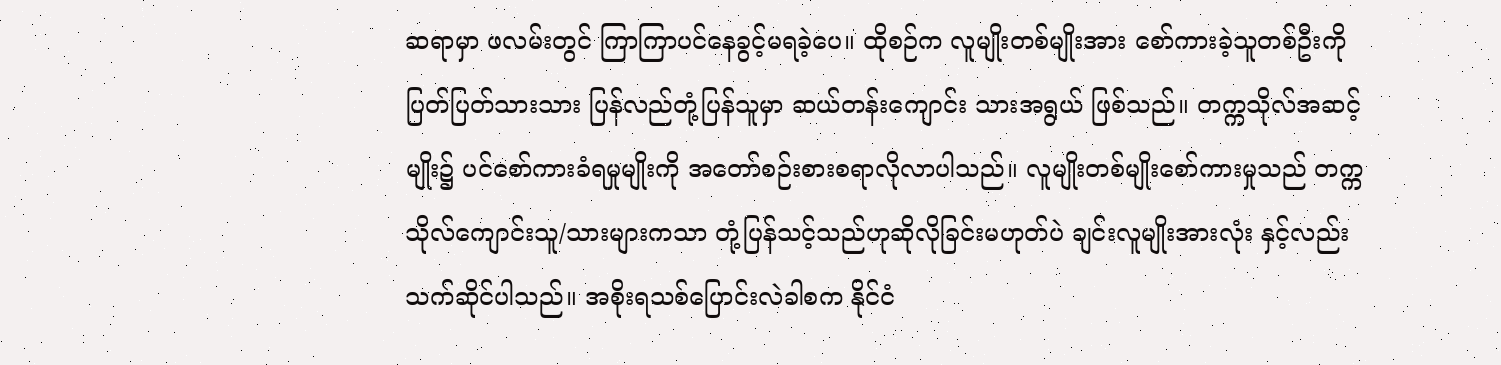ဆရာမှာ ဖလမ်းတွင် ကြာကြာပင်နေခွင့်မရခဲ့ပေ။ ထိုစဉ်က လူမျိုးတစ်မျိုးအား စော်ကားခဲ့သူတစ်ဦးကို ပြတ်ပြတ်သားသား ပြန်လည်တုံ့ပြန်သူမှာ ဆယ်တန်းကျောင်း သားအရွယ် ဖြစ်သည်။ တက္ကသိုလ်အဆင့်မျိုး၌ ပင်စော်ကားခံရမှုမျိုးကို အတော်စဉ်းစားစရာလိုလာပါသည်။ လူမျိုးတစ်မျိုးစော်ကားမှုသည် တက္ကသိုလ်ကျောင်းသူ/သားများကသာ တုံ့ပြန်သင့်သည်ဟုဆိုလိုခြင်းမဟုတ်ပဲ ချင်းလူမျိုးအားလုံး နှင့်လည်းသက်ဆိုင်ပါသည်။ အစိုးရသစ်ပြောင်းလဲခါစက နိုင်ငံ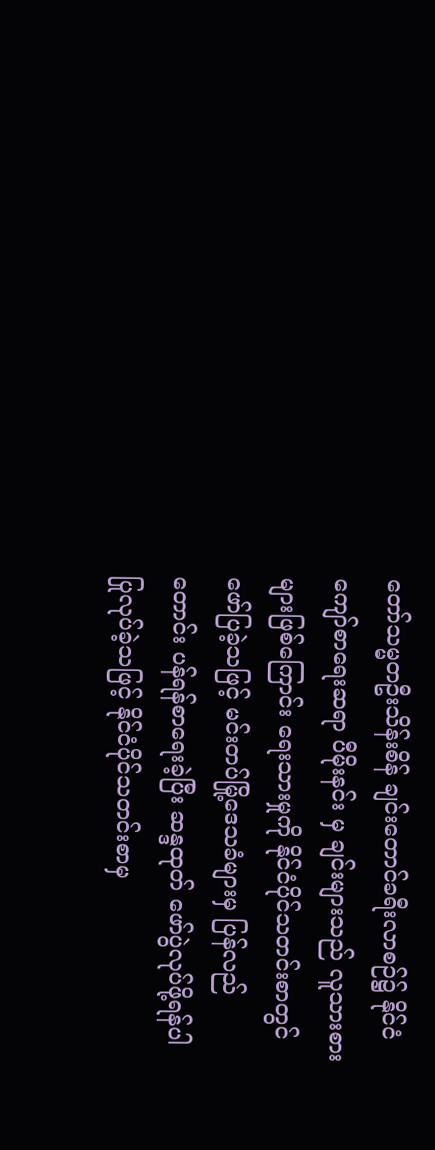တော်သမ္မတဦးသိန်းစိန် ချင်းတောင်ခရီးလာစဉ်၌ နိုင်ငံကျော်စာရေးဆရာ ပီမိုးနင်း မှ ချင်းများသည် လူသားစားများဖြစ်ကြောင်း ရေးသားမှုကို နိုင်ငံပိုင်သတင်းစာတွင် ဖော်ပြခဲ့သဖြင့် မင်းတပ်မြို့ဒေသခံများမှ ပြန်လည်တောင်း ပန်ရန်စာရေးခဲ့ပြီး ဆန္ဒထုတ် ဖော်ပွဲလုပ်ဖို့ရန်ပါ ပြုလုပ်ခဲ့သဖြင့် နိုင်ငံပိုင်သတင်းစာမှ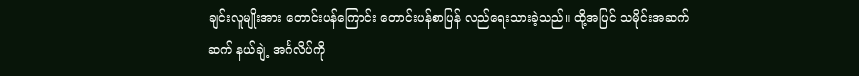ချင်းလူမျိုးအား တောင်းပန်ကြောင်း တောင်းပန်စာပြန် လည်ရေးသားခဲ့သည်။ ထို့အပြင် သမိုင်းအဆက်ဆက် နယ်ချဲ့ အင်္ဂလိပ်ကို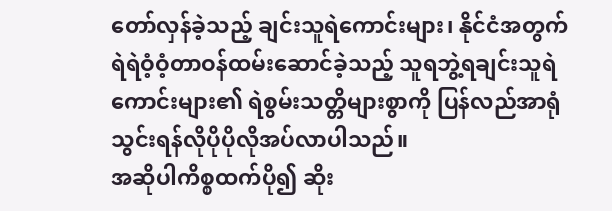တော်လှန်ခဲ့သည့် ချင်းသူရဲကောင်းများ၊ နိုင်ငံအတွက် ရဲရဲဝံ့ဝံ့တာဝန်ထမ်းဆောင်ခဲ့သည့် သူရဘွဲ့ရချင်းသူရဲကောင်းများ၏ ရဲစွမ်းသတ္တိများစွာကို ပြန်လည်အာရုံသွင်းရန်လိုပိုပိုလိုအပ်လာပါသည်။
အဆိုပါကိစ္စထက်ပို၍ ဆိုး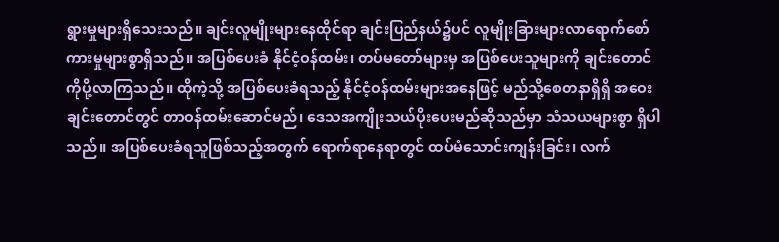ရွားမှုများရှိသေးသည်။ ချင်းလူမျိုးများနေထိုင်ရာ ချင်းပြည်နယ်၌ပင် လူမျိုးခြားများလာရောက်စော်ကားမှုများစွာရှိသည်။ အပြစ်ပေးခံ နိုင်ငံ့ဝန်ထမ်း၊ တပ်မတော်များမှ အပြစ်ပေးသူများကို ချင်းတောင်ကိုပို့လာကြသည်။ ထိုကဲ့သို့ အပြစ်ပေးခံရသည့် နိုင်ငံ့ဝန်ထမ်းများအနေဖြင့် မည်သို့စေတနာရှိရှိ အဝေးချင်းတောင်တွင် တာဝန်ထမ်းဆောင်မည်၊ ဒေသအကျိုးသယ်ပိုးပေးမည်ဆိုသည်မှာ သံသယများစွာ ရှိပါသည်။ အပြစ်ပေးခံရသူဖြစ်သည့်အတွက် ရောက်ရာနေရာတွင် ထပ်မံသောင်းကျန်းခြင်း၊ လက်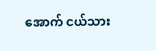အောက် ငယ်သား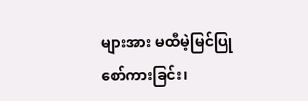များအား မထီမဲ့မြင်ပြုစော်ကားခြင်း၊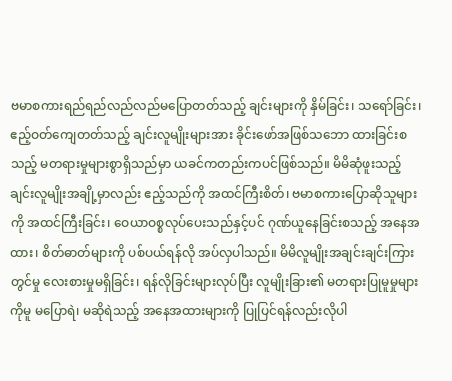ဗမာစကားရည်ရည်လည်လည်မပြောတတ်သည့် ချင်းများကို နှိမ်ခြင်း၊ သရော်ခြင်း၊ ဧည့်ဝတ်ကျေတတ်သည့် ချင်းလူမျိုးများအား ခိုင်းဖော်အဖြစ်သဘော ထားခြင်းစသည့် မတရားမှုများစွာရှိသည်မှာ ယခင်ကတည်းကပင်ဖြစ်သည်။ မိမိဆုံဖူးသည့် ချင်းလူမျိုးအချို့မှာလည်း ဧည့်သည်ကို အထင်ကြီးစိတ်၊ ဗမာစကားပြောဆိုသူများကို အထင်ကြီးခြင်း၊ ဝေယာဝစ္စလုပ်ပေးသည်နှင့်ပင် ဂုဏ်ယူနေခြင်းစသည့် အနေအထား၊ စိတ်ဓာတ်များကို ပစ်ပယ်ရန်လို အပ်လှပါသည်။ မိမိလူမျိုးအချင်းချင်းကြားတွင်မှု လေးစားမှုမရှိခြင်း၊ ရန်လိုခြင်းများလုပ်ပြီး လူမျိုးခြား၏ မတရားပြုမူမှုများကိုမူ မပြောရဲ၊ မဆိုရဲသည့် အနေအထားများကို ပြုပြင်ရန်လည်းလိုပါ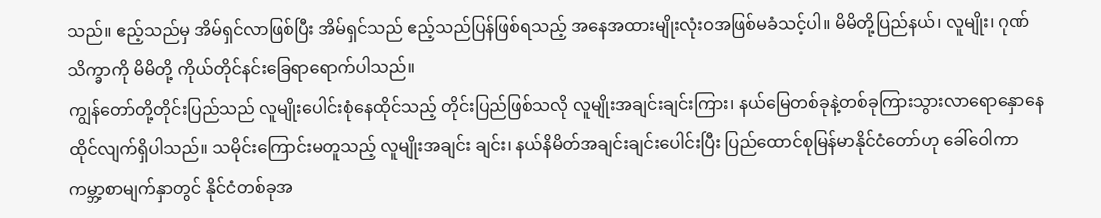သည်။ ဧည့်သည်မှ အိမ်ရှင်လာဖြစ်ပြီး အိမ်ရှင်သည် ဧည့်သည်ပြန်ဖြစ်ရသည့် အနေအထားမျိုးလုံးဝအဖြစ်မခံသင့်ပါ။ မိမိတို့ပြည်နယ်၊ လူမျိုး၊ ဂုဏ်သိက္ခာကို မိမိတို့ ကိုယ်တိုင်နင်းခြေရာရောက်ပါသည်။
ကျွန်တော်တို့တိုင်းပြည်သည် လူမျိုးပေါင်းစုံနေထိုင်သည့် တိုင်းပြည်ဖြစ်သလို လူမျိုးအချင်းချင်းကြား၊ နယ်မြေတစ်ခုနဲ့တစ်ခုကြားသွားလာရောနှောနေထိုင်လျက်ရှိပါသည်။ သမိုင်းကြောင်းမတူသည့် လူမျိုးအချင်း ချင်း၊ နယ်နိမိတ်အချင်းချင်းပေါင်းပြီး ပြည်ထောင်စုမြန်မာနိုင်ငံတော်ဟု ခေါ်ဝေါကာ ကမ္ဘာ့စာမျက်နှာတွင် နိုင်ငံတစ်ခုအ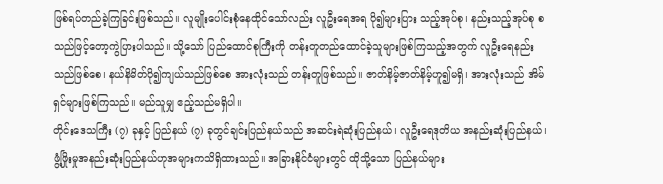ဖြစ်ရပ်တည်ခဲ့ကြခြင်းဖြစ်သည်။ လူမျိုးပေါင်းစုံနေထိုင်သော်လည်း လူဦးရေအရ ပို၍များပြား သည့်အုပ်စု၊ နည်းသည့်အုပ်စု စသည်ဖြင့်တော့ကွဲပြားပါသည်။ သို့သော် ပြည်ထောင်စုကြီးကို တန်းတူတည်ထောင်ခဲ့သူများဖြစ်ကြသည့်အတွက် လူဦးရေနည်းသည်ဖြစ်စေ၊ နယ်နိမိတ်ပို၍ကျယ်သည်ဖြစ်စေ အားလုံးသည် တန်းတူဖြစ်သည်။ ဇာတ်နိမ့်ဇာတ်နိမ့်ဟူ၍မရှိ၊ အားလုံးသည် အိမ်ရှင်များဖြစ်ကြသည်။ မည်သူမျှ ဧည့်သည်မရှိပါ။
တိုင်းဒေသကြီး (၇) ခုနှင့် ပြည်နယ် (၇) ခုတွင်ချင်းပြည်နယ်သည် အဆင်းရဲဆုံးပြည်နယ်၊ လူဦးရေဒုတိယ အနည်းဆုံးပြည်နယ်၊ ဖွံ့ဖြိုးမှုအနည်းဆုံးပြည်နယ်ဟုအများကသိရှိထားသည်။ အခြားနိုင်ငံများတွင် ထိုသို့သော ပြည်နယ်များ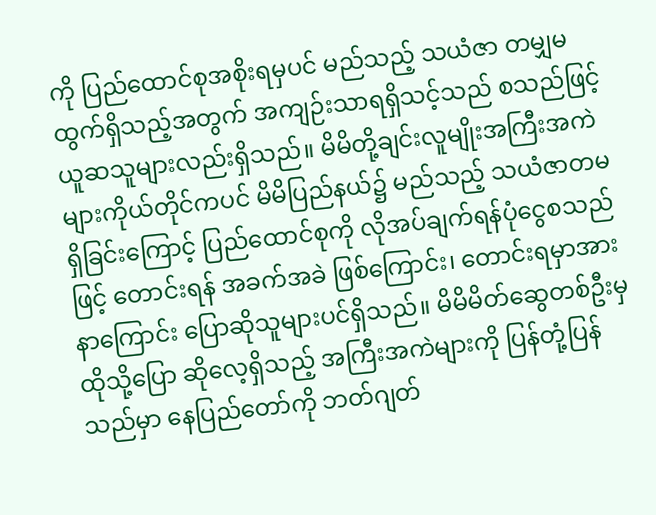ကို ပြည်ထောင်စုအစိုးရမှပင် မည်သည့် သယံဇာ တမျှမထွက်ရှိသည့်အတွက် အကျဉ်းသာရရှိသင့်သည် စသည်ဖြင့် ယူဆသူများလည်းရှိသည်။ မိမိတို့ချင်းလူမျိုးအကြီးအကဲများကိုယ်တိုင်ကပင် မိမိပြည်နယ်၌ မည်သည့် သယံဇာတမရှိခြင်းကြောင့် ပြည်ထောင်စုကို လိုအပ်ချက်ရန်ပုံငွေစသည်ဖြင့် တောင်းရန် အခက်အခဲ ဖြစ်ကြောင်း၊ တောင်းရမှာအားနာကြောင်း ပြောဆိုသူများပင်ရှိသည်။ မိမိမိတ်ဆွေတစ်ဦးမှ ထိုသို့ပြော ဆိုလေ့ရှိသည့် အကြီးအကဲများကို ပြန်တုံ့ပြန်သည်မှာ နေပြည်တော်ကို ဘတ်ဂျတ်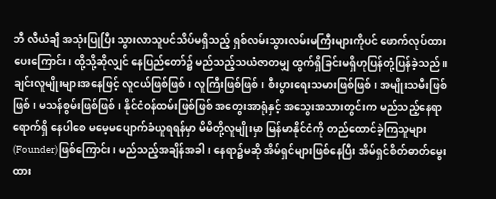ဘီ လီယံချီ အသုံးပြုပြီး သွားလာသူပင်သိပ်မရှိသည့် ရှစ်လမ်းသွားလမ်းမကြီးများကိုပင် ဖောက်လုပ်ထားပေးကြောင်း၊ ထို့သို့ဆိုလျှင် နေပြည်တော်၌ မည်သည့်သယံဇာတမျှ ထွက်ရှိခြင်းမရှိဟုပြန်တုံ့ပြန်ခဲ့သည်။
ချင်းလူမျိုးများအနေဖြင့် လူငယ်ဖြစ်ဖြစ်၊ လူကြီးဖြစ်ဖြစ်၊ စီးပွားရေးသမားဖြစ်ဖြစ်၊ အမျိုးသမီးဖြစ်ဖြစ်၊ မသန်စွမ်းဖြစ်ဖြစ်၊ နိုင်ငံဝန်ထမ်းဖြစ်ဖြစ် အတွေးအာရုံနှင့် အသွေးအသားတွင်းက မည်သည့်နေရာ ရောက်ရှိ နေပါစေ မမေ့မပျောက်ခံယူရရန်မှာ မိမိတို့လူမျိုးမှာ မြန်မာနိုင်ငံကို တည်ထောင်ခဲ့ကြသူများ(Founder)ဖြစ်ကြောင်း၊ မည်သည့်အချိန်အခါ၊ နေရာ၌မဆို အိမ်ရှင်များဖြစ်နေပြီး အိမ်ရှင်စိတ်ဓာတ်မွေးထား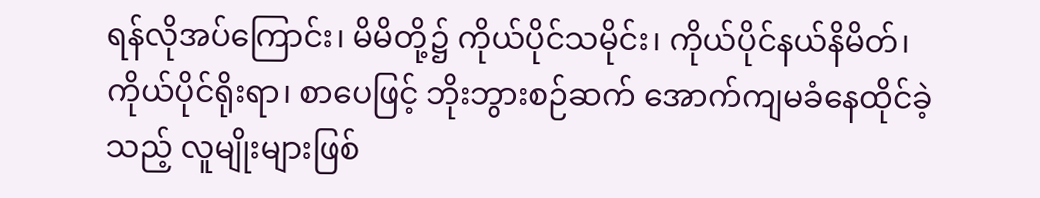ရန်လိုအပ်ကြောင်း၊ မိမိတို့၌ ကိုယ်ပိုင်သမိုင်း၊ ကိုယ်ပိုင်နယ်နိမိတ်၊ ကိုယ်ပိုင်ရိုးရာ၊ စာပေဖြင့် ဘိုးဘွားစဉ်ဆက် အောက်ကျမခံနေထိုင်ခဲ့သည့် လူမျိုးများဖြစ်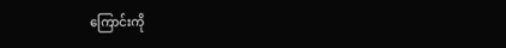ကြောင်းကို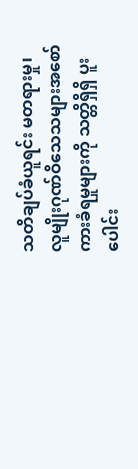သတိချပ်ခံယူရင်း မတရားမှု၊ လူမျိုးဂုဏ်ဝိသေသများအစော်ကားခံရမှုများကို သတ္တိရှိရှိ ပူးပေါင်း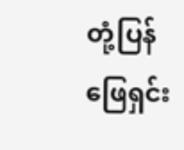တုံ့ပြန်ဖြေရှင်း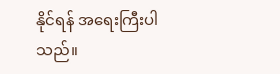နိုင်ရန် အရေးကြီးပါသည်။